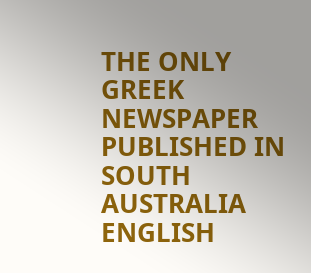THE ONLY GREEK NEWSPAPER PUBLISHED IN SOUTH AUSTRALIA ENGLISH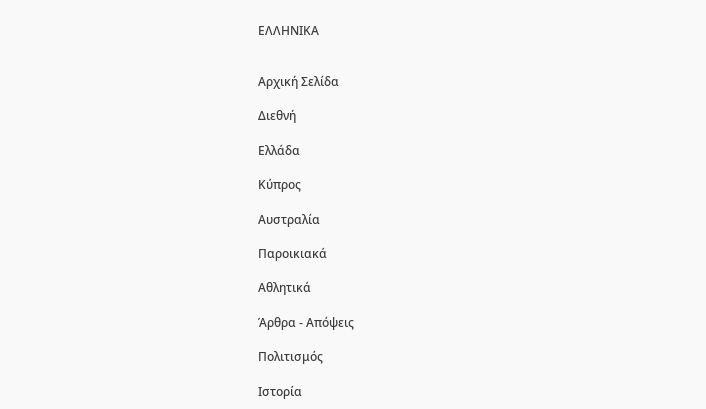ΕΛΛΗΝΙΚΑ


Αρχική Σελίδα

Διεθνή

Ελλάδα

Κύπρος

Αυστραλία

Παροικιακά

Αθλητικά

Άρθρα - Απόψεις

Πολιτισμός

Ιστορία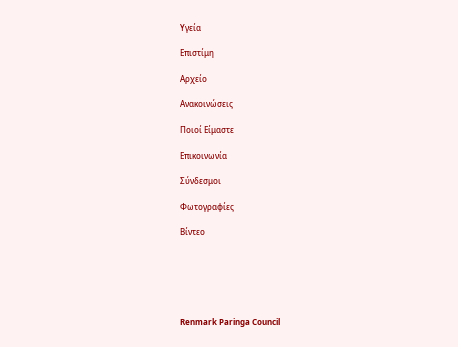Υγεία

Επιστίμη

Αρχείο

Ανακοινώσεις

Ποιοί Είμαστε

Επικοινωνία

Σύνδεσμοι

Φωτογραφίες

Βίντεο






Renmark Paringa Council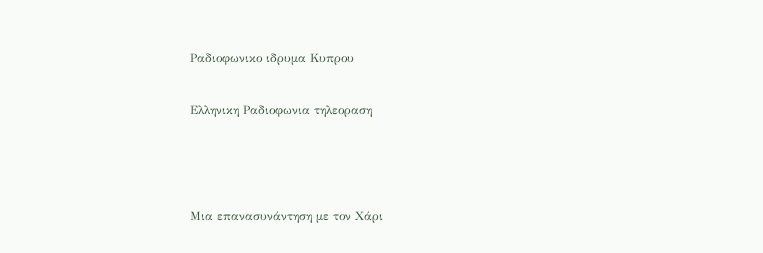Ραδιοφωνικο ιδρυμα Κυπρου


Ελληνικη Ραδιοφωνια τηλεοραση





Μια επανασυνάντηση με τον Χάρι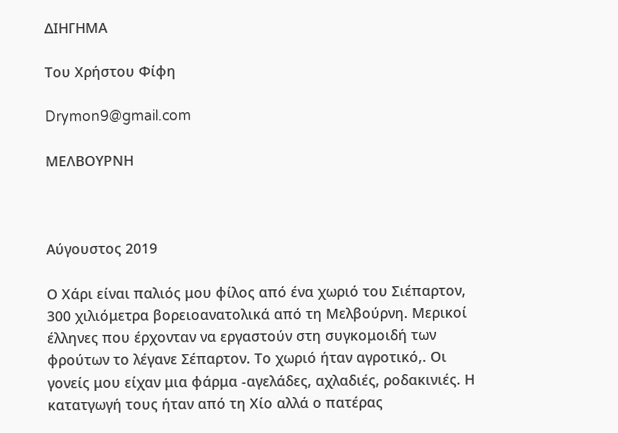ΔΙΗΓΗΜΑ

Toυ Χρήστου Φίφη

Drymon9@gmail.com

ΜΕΛΒΟΥΡΝΗ



Αύγουστος 2019

Ο Χάρι είναι παλιός μου φίλος από ένα χωριό του Σιέπαρτον, 300 χιλιόμετρα βορειοανατολικά από τη Μελβούρνη. Μερικοί έλληνες που έρχονταν να εργαστούν στη συγκομοιδή των φρούτων το λέγανε Σέπαρτον. Το χωριό ήταν αγροτικό,. Οι γονείς μου είχαν μια φάρμα -αγελάδες, αχλαδιές, ροδακινιές. Η κατατγωγή τους ήταν από τη Χίο αλλά ο πατέρας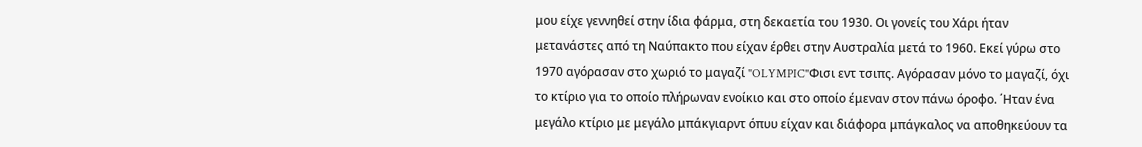μου είχε γεννηθεί στην ίδια φάρμα, στη δεκαετία του 1930. Οι γονείς του Χάρι ήταν μετανάστες από τη Ναύπακτο που είχαν έρθει στην Αυστραλία μετά το 1960. Εκεί γύρω στο 1970 αγόρασαν στο χωριό το μαγαζί "OLYMPIC"Φισι εντ τσιπς. Αγόρασαν μόνο το μαγαζί, όχι το κτίριο για το οποίο πλήρωναν ενοίκιο και στο οποίο έμεναν στον πάνω όροφο. ΄Ηταν ένα μεγάλο κτίριο με μεγάλο μπάκγιαρντ όπυυ είχαν και διάφορα μπάγκαλος να αποθηκεύουν τα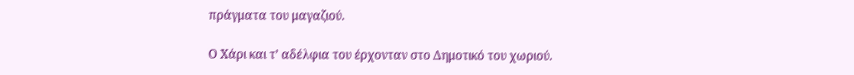πράγματα του μαγαζιού.

Ο Χάρι και τ’ αδέλφια του έρχονταν στο Δημοτικό του χωριού.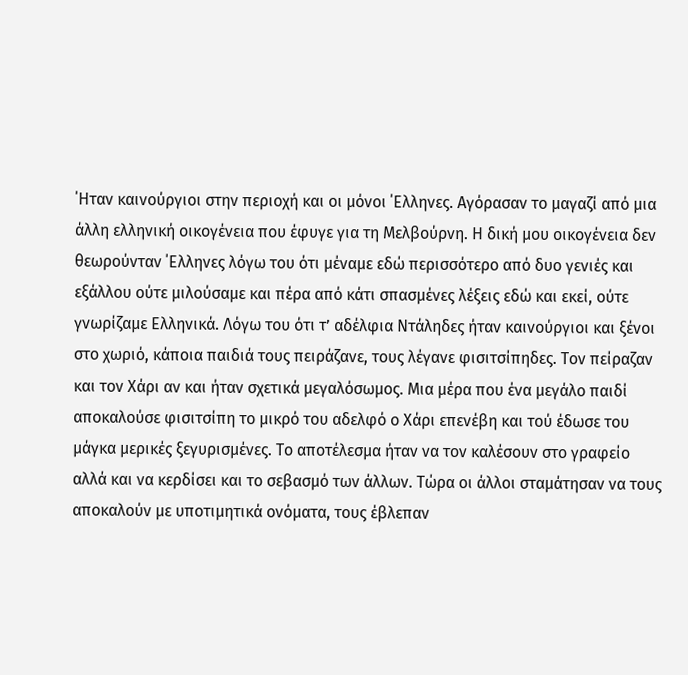΄Ηταν καινούργιοι στην περιοχή και οι μόνοι ΄Ελληνες. Αγόρασαν το μαγαζί από μια άλλη ελληνική οικογένεια που έφυγε για τη Μελβούρνη. Η δική μου οικογένεια δεν θεωρούνταν ΄Ελληνες λόγω του ότι μέναμε εδώ περισσότερο από δυο γενιές και εξάλλου ούτε μιλούσαμε και πέρα από κάτι σπασμένες λέξεις εδώ και εκεί, ούτε γνωρίζαμε Ελληνικά. Λόγω του ότι τ’ αδέλφια Ντάληδες ήταν καινούργιοι και ξένοι στο χωριό, κάποια παιδιά τους πειράζανε, τους λέγανε φισιτσίπηδες. Τον πείραζαν και τον Χάρι αν και ήταν σχετικά μεγαλόσωμος. Μια μέρα που ένα μεγάλο παιδί αποκαλούσε φισιτσίπη το μικρό του αδελφό ο Χάρι επενέβη και τού έδωσε του μάγκα μερικές ξεγυρισμένες. Το αποτέλεσμα ήταν να τον καλέσουν στο γραφείο αλλά και να κερδίσει και το σεβασμό των άλλων. Τώρα οι άλλοι σταμάτησαν να τους αποκαλούν με υποτιμητικά ονόματα, τους έβλεπαν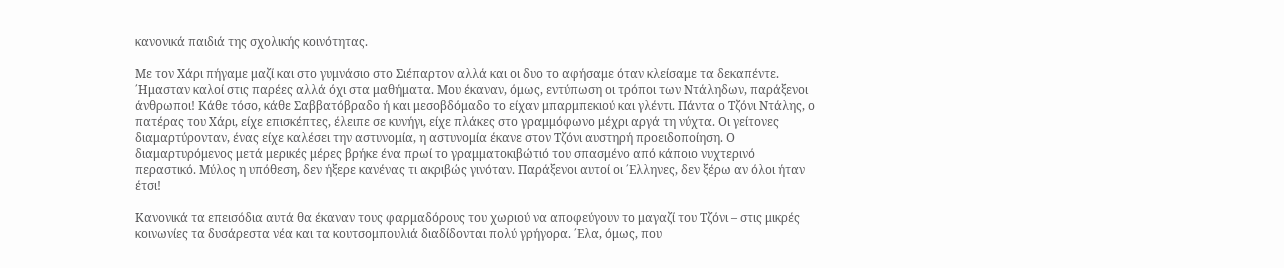κανονικά παιδιά της σχολικής κοινότητας.

Με τον Χάρι πήγαμε μαζί και στο γυμνάσιο στο Σιέπαρτον αλλά και οι δυο το αφήσαμε όταν κλείσαμε τα δεκαπέντε. ΄Ημασταν καλοί στις παρέες αλλά όχι στα μαθήματα. Μου έκαναν, όμως, εντύπωση οι τρόποι των Ντάληδων, παράξενοι άνθρωποι! Κάθε τόσο, κάθε Σαββατόβραδο ή και μεσοβδόμαδο το είχαν μπαρμπεκιού και γλέντι. Πάντα ο Τζόνι Ντάλης, ο πατέρας του Χάρι, είχε επισκέπτες, έλειπε σε κυνήγι, είχε πλάκες στο γραμμόφωνο μέχρι αργά τη νύχτα. Οι γείτονες διαμαρτύρονταν, ένας είχε καλέσει την αστυνομία, η αστυνομία έκανε στον Τζόνι αυστηρή προειδοποίηση. Ο διαμαρτυρόμενος μετά μερικές μέρες βρήκε ένα πρωί το γραμματοκιβώτιό του σπασμένο από κάποιο νυχτερινό περαστικό. Μύλος η υπόθεση, δεν ήξερε κανένας τι ακριβώς γινόταν. Παράξενοι αυτοί οι ΄Ελληνες, δεν ξέρω αν όλοι ήταν έτσι!

Κανονικά τα επεισόδια αυτά θα έκαναν τους φαρμαδόρους του χωριού να αποφεύγουν το μαγαζί του Τζόνι – στις μικρές κοινωνίες τα δυσάρεστα νέα και τα κουτσομπουλιά διαδίδονται πολύ γρήγορα. ΄Ελα, όμως, που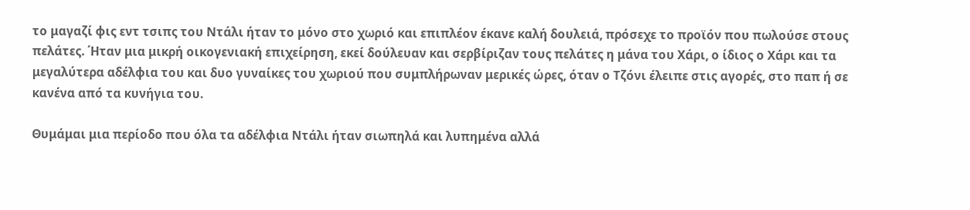το μαγαζί φις εντ τσιπς του Ντάλι ήταν το μόνο στο χωριό και επιπλέον έκανε καλή δουλειά, πρόσεχε το προϊόν που πωλούσε στους πελάτες. ΄Ηταν μια μικρή οικογενιακή επιχείρηση, εκεί δούλευαν και σερβίριζαν τους πελάτες η μάνα του Χάρι, ο ίδιος ο Χάρι και τα μεγαλύτερα αδέλφια του και δυο γυναίκες του χωριού που συμπλήρωναν μερικές ώρες, όταν ο Τζόνι έλειπε στις αγορές, στο παπ ή σε κανένα από τα κυνήγια του.

Θυμάμαι μια περίοδο που όλα τα αδέλφια Ντάλι ήταν σιωπηλά και λυπημένα αλλά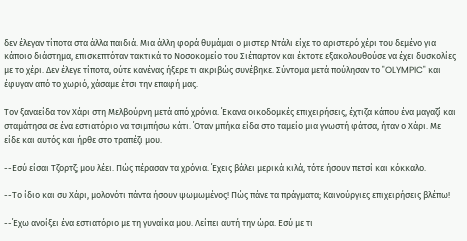δεν έλεγαν τίποτα στα άλλα παιδιά. Μια άλλη φορά θυμάμαι ο μιστερ Ντάλι είχε το αριστερό χέρι του δεμένο για κάποιο διάστημα, επισκεπτόταν τακτικά το Νοσοκομείο του Σιέπαρτον και έκτοτε εξακολουθούσε να έχει δυσκολίες με το χέρι. Δεν έλεγε τίποτα, ούτε κανένας ήξερε τι ακριβώς συνέβηκε. Σύντομα μετά πούλησαν το "OLYMPIC" και έφυγαν από το χωριό, χάσαμε έτσι την επαφή μας.

Τον ξαναείδα τον Χάρι στη Μελβούρνη μετά από χρόνια. ΄Εκανα οικοδομκές επιχειρήσεις, έχτιζα κάπου ένα μαγαζί και σταμάτησα σε ένα εστιατόριο να τσιμπήσω κάτι. ΄Οταν μπήκα είδα στο ταμείο μια γνωστή φάτσα, ήταν ο Χάρι. Με είδε και αυτός και ήρθε στο τραπέζι μου.

--Εσύ είσαι Τζορτζ; μου λέει. Πώς πέρασαν τα χρόνια. ΄Εχεις βάλει μερικά κιλά, τότε ήσουν πετσί και κόκκαλο.

--Το ίδιο και συ Χάρι, μολονότι πάντα ήσουν ψωμωμένος! Πώς πάνε τα πράγματα; Καινούργιες επιχειρήσεις βλέπω!

--΄Εχω ανοίξει ένα εστιατόριο με τη γυναίκα μου. Λείπει αυτή την ώρα. Εσύ με τι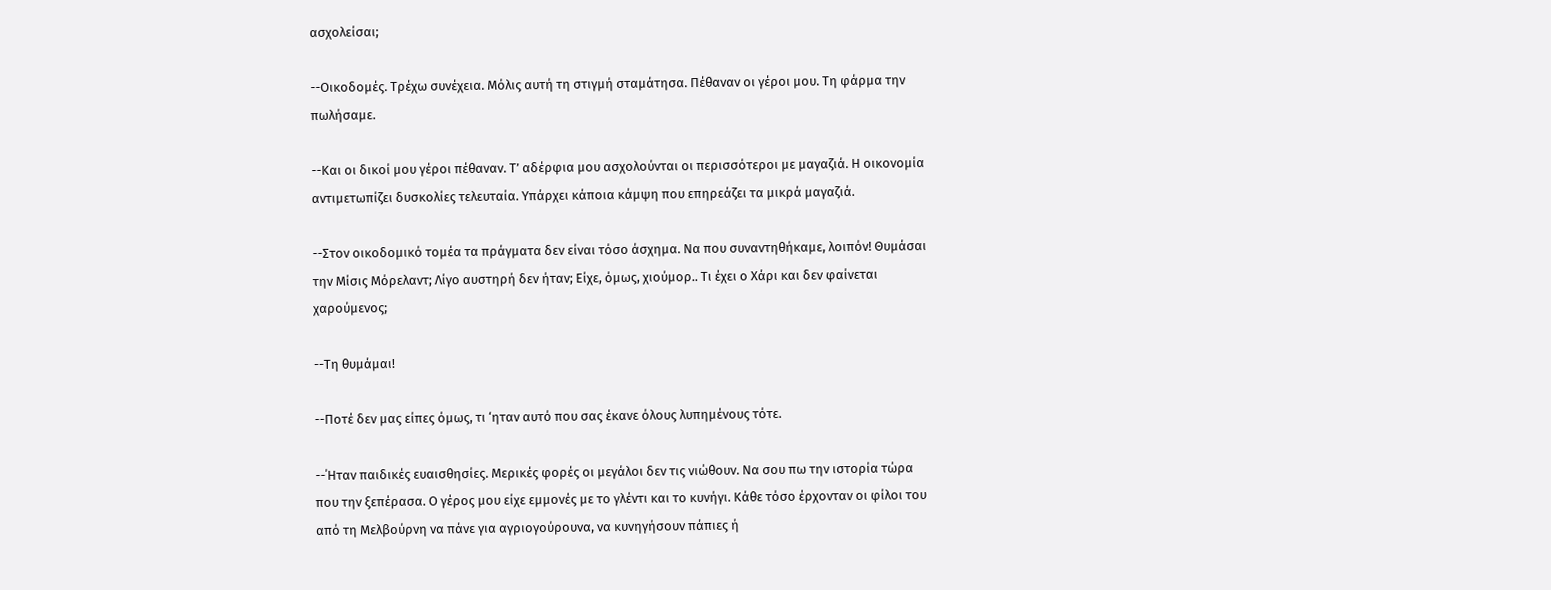ασχολείσαι;

--Οικοδομές. Τρέχω συνέχεια. Μόλις αυτή τη στιγμή σταμάτησα. Πέθαναν οι γέροι μου. Τη φάρμα την πωλήσαμε.

--Και οι δικοί μου γέροι πέθαναν. Τ’ αδέρφια μου ασχολούνται οι περισσότεροι με μαγαζιά. Η οικονομία αντιμετωπίζει δυσκολίες τελευταία. Υπάρχει κάποια κάμψη που επηρεάζει τα μικρά μαγαζιά.

--Στον οικοδομικό τομέα τα πράγματα δεν είναι τόσο άσχημα. Να που συναντηθήκαμε, λοιπόν! Θυμάσαι την Μίσις Μόρελαντ; Λίγο αυστηρή δεν ήταν; Είχε, όμως, χιούμορ.. Τι έχει ο Χάρι και δεν φαίνεται χαρούμενος;

--Τη θυμάμαι!

--Ποτέ δεν μας είπες όμως, τι ‘ηταν αυτό που σας έκανε όλους λυπημένους τότε.

--΄Ηταν παιδικές ευαισθησίες. Μερικές φορές οι μεγάλοι δεν τις νιώθουν. Να σου πω την ιστορία τώρα που την ξεπέρασα. Ο γέρος μου είχε εμμονές με το γλέντι και το κυνήγι. Κάθε τόσο έρχονταν οι φίλοι του από τη Μελβούρνη να πάνε για αγριογούρουνα, να κυνηγήσουν πάπιες ή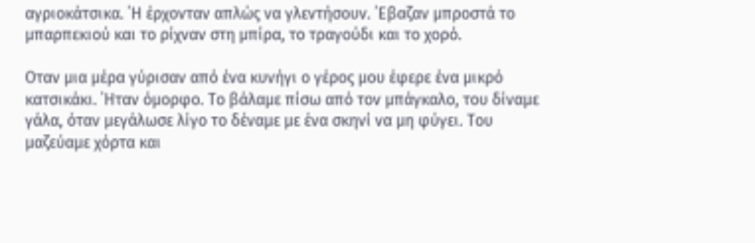αγριοκάτσικα. ΄Η έρχονταν απλώς να γλεντήσουν. ΄Εβαζαν μπροστά το μπαρπεκιού και το ρίχναν στη μπίρα, το τραγούδι και το χορό.

Οταν μια μέρα γύρισαν από ένα κυνήγι ο γέρος μου έφερε ένα μικρό κατσικάκι. ΄Ηταν όμορφο. Το βάλαμε πίσω από τον μπάγκαλο, του δίναμε γάλα, όταν μεγάλωσε λίγο το δέναμε με ένα σκηνί να μη φύγει. Του μαζεύαμε χόρτα και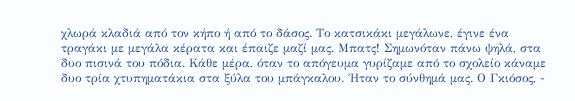χλωρά κλαδιά από τον κήπο ή από το δάσος. Το κατσικάκι μεγάλωνε, έγινε ένα τραγάκι με μεγάλα κέρατα και έπαιζε μαζί μας. Μπατς! Σημωνόταν πάνω ψηλά, στα δυο πισινά του πόδια. Κάθε μέρα, όταν το απόγευμα γυρίζαμε από το σχολείο κάναμε δυο τρία χτυπηματάκια στα ξύλα του μπάγκαλου. ΄Ηταν το σύνθημά μας. Ο Γκιόσος, -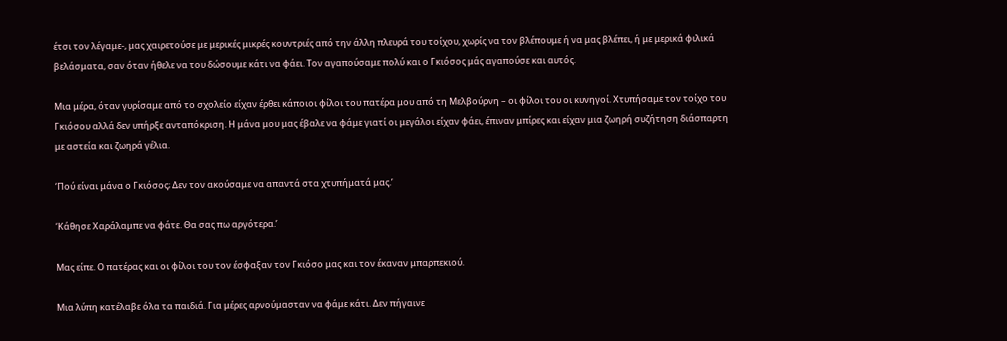έτσι τον λέγαμε-, μας χαιρετούσε με μερικές μικρές κουντριές από την άλλη πλευρά του τοίχου, χωρίς να τον βλέπουμε ή να μας βλέπει, ή με μερικά φιλικά βελάσματα, σαν όταν ήθελε να του δώσουμε κάτι να φάει. Τον αγαπούσαμε πολύ και ο Γκιόσος μάς αγαπούσε και αυτός.

Μια μέρα, όταν γυρίσαμε από το σχολείο είχαν έρθει κάποιοι φίλοι του πατέρα μου από τη Μελβούρνη – οι φίλοι του οι κυνηγοί. Χτυπήσαμε τον τοίχο του Γκιόσου αλλά δεν υπήρξε ανταπόκριση. Η μάνα μου μας έβαλε να φάμε γιατί οι μεγάλοι είχαν φάει, έπιναν μπίρες και είχαν μια ζωηρή συζήτηση διάσπαρτη με αστεία και ζωηρά γέλια.

‘Πού είναι μάνα ο Γκιόσος; Δεν τον ακούσαμε να απαντά στα χτυπήματά μας.’

‘Κάθησε Χαράλαμπε να φάτε. Θα σας πω αργότερα.’

Μας είπε. Ο πατέρας και οι φίλοι του τον έσφαξαν τον Γκιόσο μας και τον έκαναν μπαρπεκιού.

Μια λύπη κατέλαβε όλα τα παιδιά. Για μέρες αρνούμασταν να φάμε κάτι. Δεν πήγαινε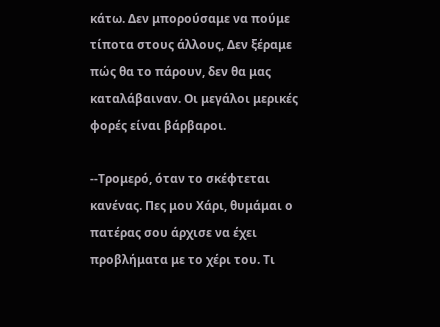κάτω. Δεν μπορούσαμε να πούμε τίποτα στους άλλους, Δεν ξέραμε πώς θα το πάρουν, δεν θα μας καταλάβαιναν. Οι μεγάλοι μερικές φορές είναι βάρβαροι.

--Τρομερό, όταν το σκέφτεται κανένας. Πες μου Χάρι, θυμάμαι ο πατέρας σου άρχισε να έχει προβλήματα με το χέρι του. Τι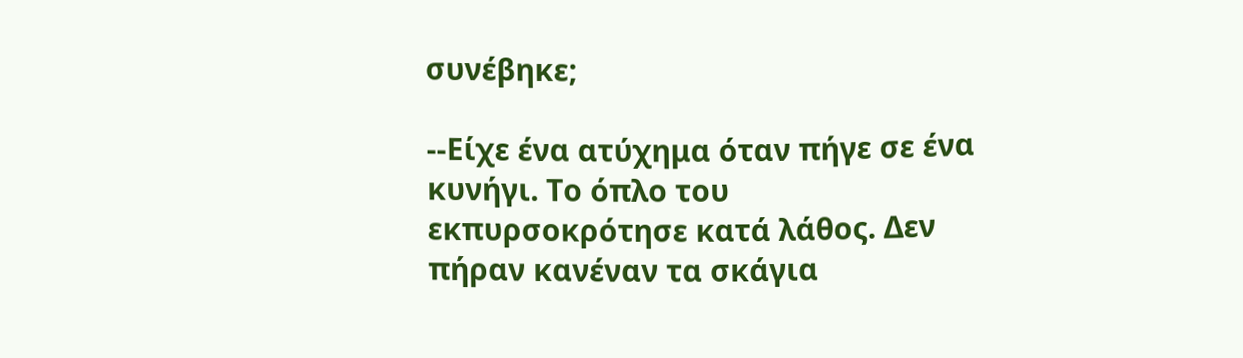συνέβηκε;

--Είχε ένα ατύχημα όταν πήγε σε ένα κυνήγι. Το όπλο του εκπυρσοκρότησε κατά λάθος. Δεν πήραν κανέναν τα σκάγια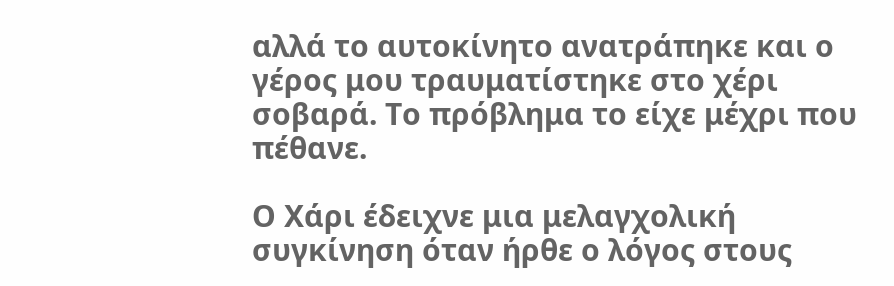αλλά το αυτοκίνητο ανατράπηκε και ο γέρος μου τραυματίστηκε στο χέρι σοβαρά. Το πρόβλημα το είχε μέχρι που πέθανε.

Ο Χάρι έδειχνε μια μελαγχολική συγκίνηση όταν ήρθε ο λόγος στους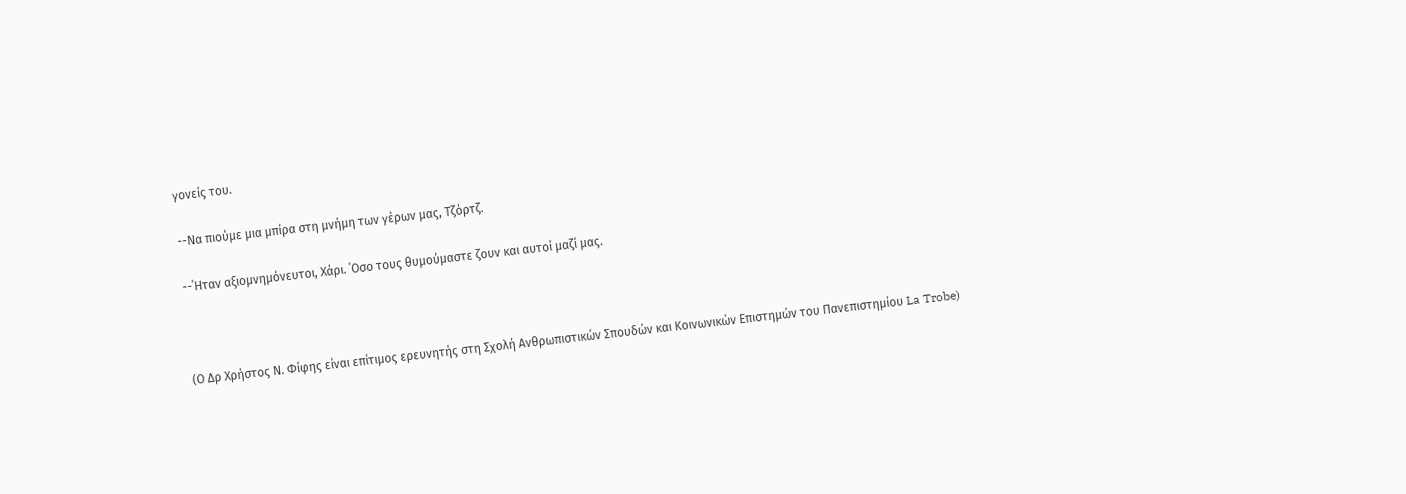γονείς του.

--Να πιούμε μια μπίρα στη μνήμη των γέρων μας, Τζόρτζ.

--΄Ηταν αξιομνημόνευτοι, Χάρι. ΄Οσο τους θυμούμαστε ζουν και αυτοί μαζί μας.



(Ο Δρ Χρήστος Ν. Φίφης είναι επίτιμος ερευνητής στη Σχολή Ανθρωπιστικών Σπουδών και Κοινωνικών Επιστημών του Πανεπιστημίου La Trobe)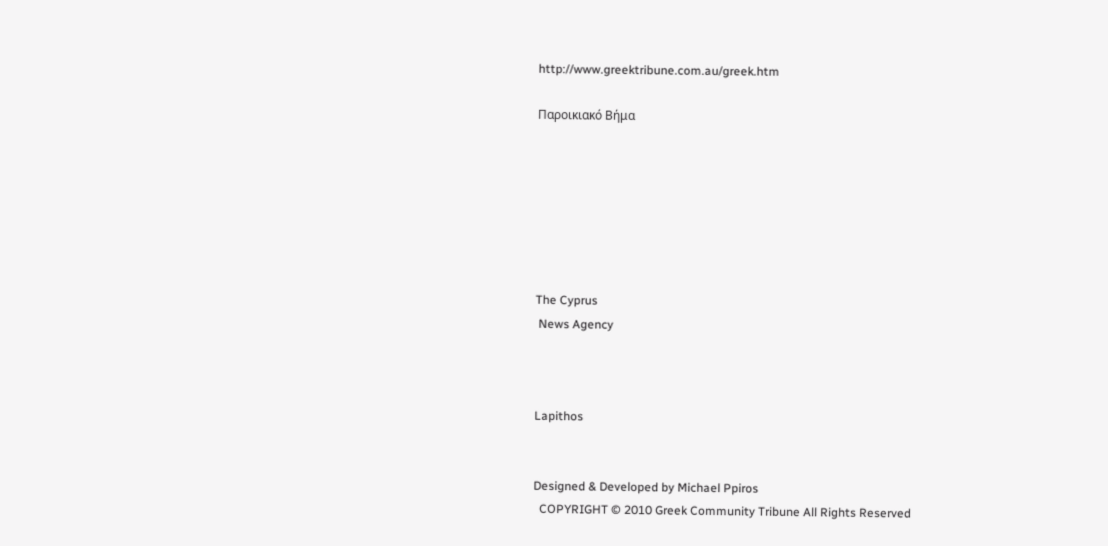http://www.greektribune.com.au/greek.htm

Παροικιακό Βήμα







The Cyprus
 News Agency



Lapithos


Designed & Developed by Michael Ppiros
  COPYRIGHT © 2010 Greek Community Tribune All Rights Reserved